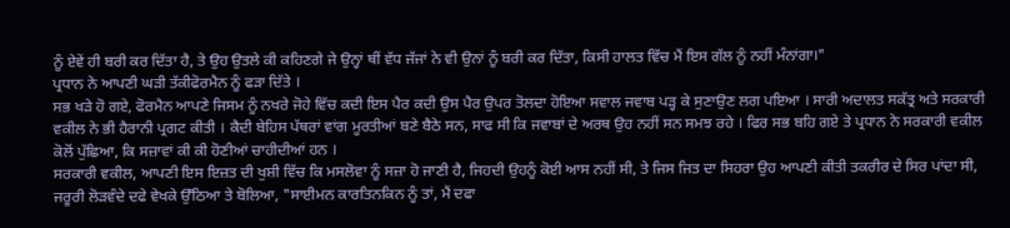ਨੂੰ ਏਵੇਂ ਹੀ ਬਰੀ ਕਰ ਦਿੱਤਾ ਹੈ, ਤੇ ਉਹ ਉਤਲੇ ਕੀ ਕਹਿਣਗੇ ਜੇ ਉਨ੍ਹਾਂ ਥੀਂ ਵੱਧ ਜੱਜਾਂ ਨੇ ਵੀ ਉਨਾਂ ਨੂੰ ਬਰੀ ਕਰ ਦਿੱਤਾ, ਕਿਸੀ ਹਾਲਤ ਵਿੱਚ ਮੈਂ ਇਸ ਗੱਲ ਨੂੰ ਨਹੀਂ ਮੰਨਾਂਗਾ।"
ਪ੍ਰਧਾਨ ਨੇ ਆਪਣੀ ਘੜੀ ਤੱਕੀਫੋਰਮੈਨ ਨੂੰ ਫੜਾ ਦਿੱਤੇ ।
ਸਭ ਖੜੇ ਹੋ ਗਏ, ਫੋਰਮੈਨ ਆਪਣੇ ਜਿਸਮ ਨੂੰ ਨਖਰੇ ਜੋਹੇ ਵਿੱਚ ਕਦੀ ਇਸ ਪੈਰ ਕਦੀ ਉਸ ਪੈਰ ਉਪਰ ਤੋਲਦਾ ਹੋਇਆ ਸਵਾਲ ਜਵਾਬ ਪੜ੍ਹ ਕੇ ਸੁਣਾਉਣ ਲਗ ਪਇਆ । ਸਾਰੀ ਅਦਾਲਤ ਸਕੱਤ੍ਰ ਅਤੇ ਸਰਕਾਰੀ ਵਕੀਲ ਨੇ ਭੀ ਹੈਰਾਨੀ ਪ੍ਰਗਟ ਕੀਤੀ । ਕੈਦੀ ਬੇਹਿਸ ਪੱਥਰਾਂ ਵਾਂਗ ਮੂਰਤੀਆਂ ਬਣੇ ਬੈਠੇ ਸਨ, ਸਾਫ ਸੀ ਕਿ ਜਵਾਬਾਂ ਦੇ ਅਰਥ ਉਹ ਨਹੀਂ ਸਨ ਸਮਝ ਰਹੇ । ਫਿਰ ਸਭ ਬਹਿ ਗਏ ਤੇ ਪ੍ਰਧਾਨ ਨੇ ਸਰਕਾਰੀ ਵਕੀਲ ਕੋਲੋਂ ਪੁੱਛਿਆ, ਕਿ ਸਜ਼ਾਵਾਂ ਕੀ ਕੀ ਹੋਣੀਆਂ ਚਾਹੀਦੀਆਂ ਹਨ ।
ਸਰਕਾਰੀ ਵਕੀਲ, ਆਪਣੀ ਇਸ ਇਜ਼ਤ ਦੀ ਖੁਸ਼ੀ ਵਿੱਚ ਕਿ ਮਸਲੋਵਾ ਨੂੰ ਸਜ਼ਾ ਹੋ ਜਾਣੀ ਹੈ, ਜਿਹਦੀ ਉਹਨੂੰ ਕੋਈ ਆਸ ਨਹੀਂ ਸੀ, ਤੇ ਜਿਸ ਜਿਤ ਦਾ ਸਿਹਰਾ ਉਹ ਆਪਣੀ ਕੀਤੀ ਤਕਰੀਰ ਦੇ ਸਿਰ ਪਾਂਦਾ ਸੀ, ਜਰੂਰੀ ਲੋੜਵੰਦੇ ਦਫੇ ਵੇਖਕੇ ਉੱਠਿਆ ਤੇ ਬੋਲਿਆ, "ਸਾਈਮਨ ਕਾਰਤਿਨਕਿਨ ਨੂੰ ਤਾਂ, ਮੈਂ ਦਫਾ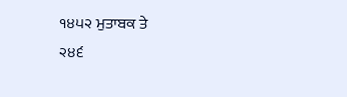੧੪੫੨ ਮੁਤਾਬਕ ਤੇ
੨੪੬